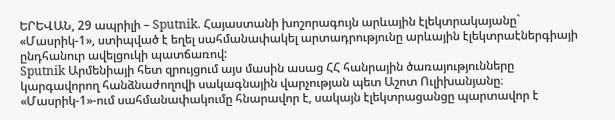ԵՐԵՎԱՆ, 29 ապրիլի – Sputnik. Հայաստանի խոշորագույն արևային էլեկտրակայանը` «Մասրիկ-1», ստիպված է եղել սահմանափակել արտադրությունը արևային էլեկտրաէներգիայի ընդհանուր ավելցուկի պատճառով:
Sputnik Արմենիայի հետ զրույցում այս մասին ասաց ՀՀ հանրային ծառայությունները կարգավորող հանձնաժողովի սակագնային վարչության պետ Աշոտ Ուլիխանյանը։
«Մասրիկ-1»-ում սահմանափակումը հնարավոր է, սակայն էլեկտրացանցը պարտավոր է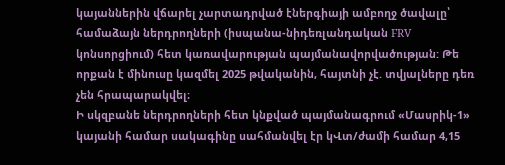կայաններին վճարել չարտադրված էներգիայի ամբողջ ծավալը՝ համաձայն ներդրողների (իսպանա-նիդեռլանդական FRV կոնսորցիում) հետ կառավարության պայմանավորվածության: Թե որքան է մինուսը կազմել 2025 թվականին, հայտնի չէ. տվյալները դեռ չեն հրապարակվել։
Ի սկզբանե ներդրողների հետ կնքված պայմանագրում «Մասրիկ-1» կայանի համար սակագինը սահմանվել էր կՎտ/ժամի համար 4,15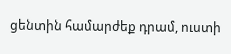ցենտին համարժեք դրամ, ուստի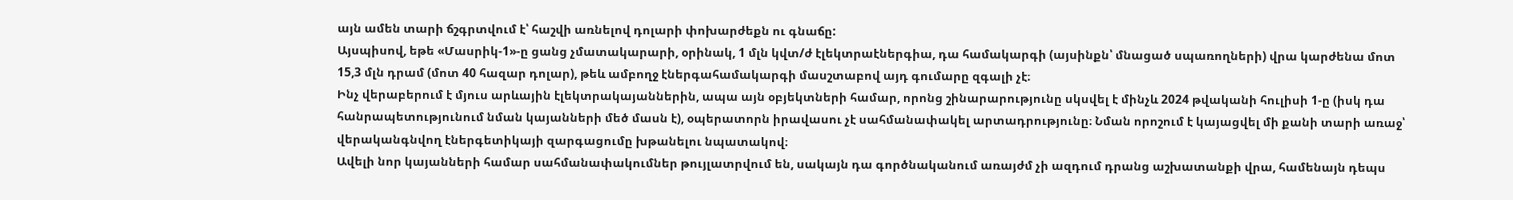այն ամեն տարի ճշգրտվում է՝ հաշվի առնելով դոլարի փոխարժեքն ու գնաճը:
Այսպիսով, եթե «Մասրիկ-1»-ը ցանց չմատակարարի, օրինակ, 1 մլն կվտ/ժ էլեկտրաէներգիա, դա համակարգի (այսինքն՝ մնացած սպառողների) վրա կարժենա մոտ 15,3 մլն դրամ (մոտ 40 հազար դոլար), թեև ամբողջ էներգահամակարգի մասշտաբով այդ գումարը զգալի չէ։
Ինչ վերաբերում է մյուս արևային էլեկտրակայաններին, ապա այն օբյեկտների համար, որոնց շինարարությունը սկսվել է մինչև 2024 թվականի հուլիսի 1-ը (իսկ դա հանրապետությունում նման կայանների մեծ մասն է), օպերատորն իրավասու չէ սահմանափակել արտադրությունը։ Նման որոշում է կայացվել մի քանի տարի առաջ՝ վերականգնվող էներգետիկայի զարգացումը խթանելու նպատակով։
Ավելի նոր կայանների համար սահմանափակումներ թույլատրվում են, սակայն դա գործնականում առայժմ չի ազդում դրանց աշխատանքի վրա, համենայն դեպս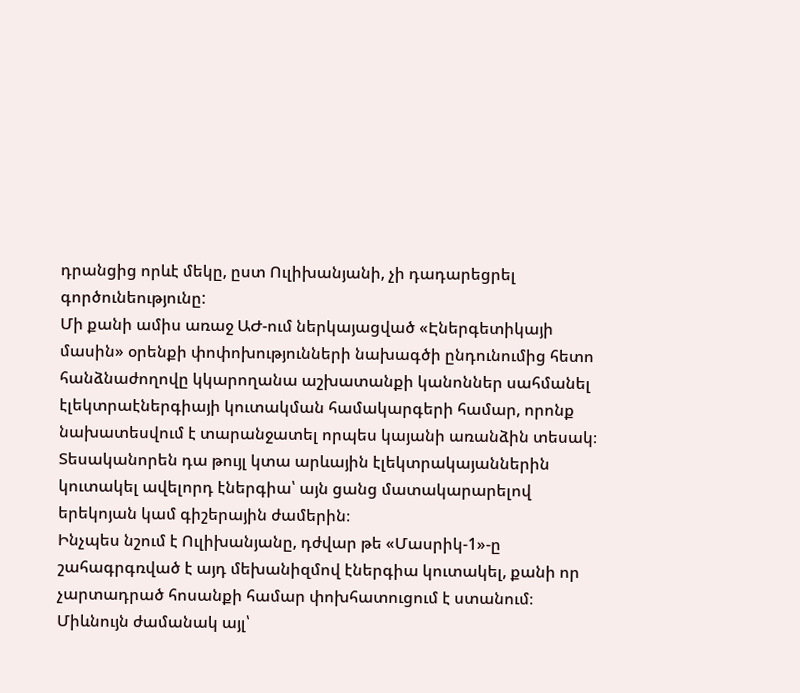դրանցից որևէ մեկը, ըստ Ուլիխանյանի, չի դադարեցրել գործունեությունը:
Մի քանի ամիս առաջ ԱԺ-ում ներկայացված «Էներգետիկայի մասին» օրենքի փոփոխությունների նախագծի ընդունումից հետո հանձնաժողովը կկարողանա աշխատանքի կանոններ սահմանել էլեկտրաէներգիայի կուտակման համակարգերի համար, որոնք նախատեսվում է տարանջատել որպես կայանի առանձին տեսակ։ Տեսականորեն դա թույլ կտա արևային էլեկտրակայաններին կուտակել ավելորդ էներգիա՝ այն ցանց մատակարարելով երեկոյան կամ գիշերային ժամերին։
Ինչպես նշում է Ուլիխանյանը, դժվար թե «Մասրիկ-1»-ը շահագրգռված է այդ մեխանիզմով էներգիա կուտակել, քանի որ չարտադրած հոսանքի համար փոխհատուցում է ստանում։ Միևնույն ժամանակ այլ՝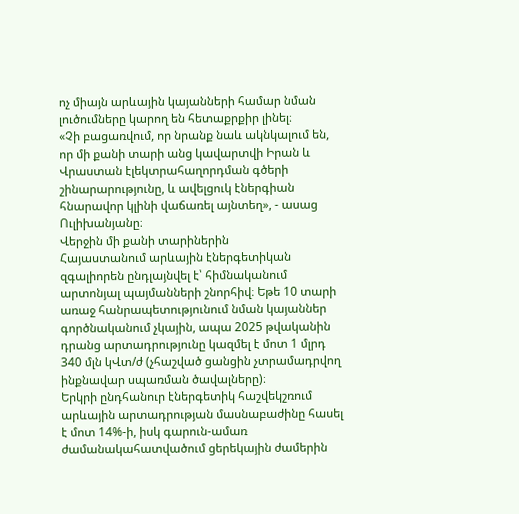ոչ միայն արևային կայանների համար նման լուծումները կարող են հետաքրքիր լինել։
«Չի բացառվում, որ նրանք նաև ակնկալում են, որ մի քանի տարի անց կավարտվի Իրան և Վրաստան էլեկտրահաղորդման գծերի շինարարությունը, և ավելցուկ էներգիան հնարավոր կլինի վաճառել այնտեղ», - ասաց Ուլիխանյանը։
Վերջին մի քանի տարիներին
Հայաստանում արևային էներգետիկան զգալիորեն ընդլայնվել է՝ հիմնականում արտոնյալ պայմանների շնորհիվ։ Եթե 10 տարի առաջ հանրապետությունում նման կայաններ գործնականում չկային, ապա 2025 թվականին դրանց արտադրությունը կազմել է մոտ 1 մլրդ 340 մլն կՎտ/ժ (չհաշված ցանցին չտրամադրվող ինքնավար սպառման ծավալները)։
Երկրի ընդհանուր էներգետիկ հաշվեկշռում արևային արտադրության մասնաբաժինը հասել է մոտ 14%-ի, իսկ գարուն-ամառ ժամանակահատվածում ցերեկային ժամերին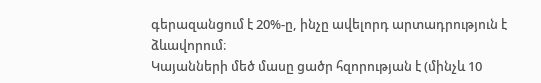գերազանցում է 20%-ը, ինչը ավելորդ արտադրություն է ձևավորում։
Կայանների մեծ մասը ցածր հզորության է (մինչև 10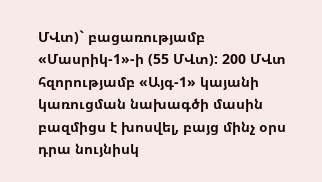ՄՎտ)` բացառությամբ «Մասրիկ-1»-ի (55 ՄՎտ): 200 ՄՎտ հզորությամբ «Այգ-1» կայանի կառուցման նախագծի մասին բազմիցս է խոսվել, բայց մինչ օրս դրա նույնիսկ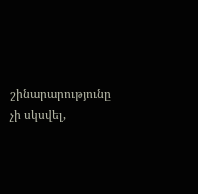շինարարությունը չի սկսվել,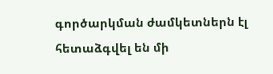գործարկման ժամկետներն էլ հետաձգվել են մի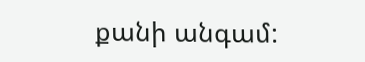քանի անգամ: